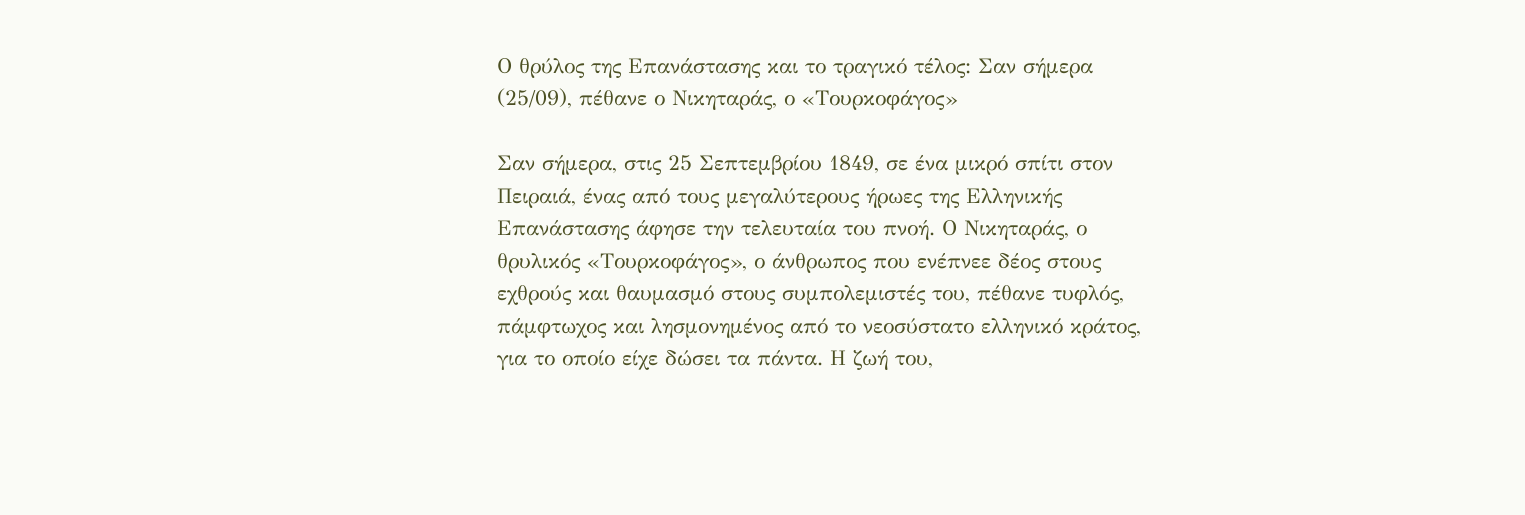Ο θρύλος της Επανάστασης και το τραγικό τέλος: Σαν σήμερα (25/09), πέθανε ο Νικηταράς, ο «Τουρκοφάγος»

Σαν σήμερα, στις 25 Σεπτεμβρίου 1849, σε ένα μικρό σπίτι στον Πειραιά, ένας από τους μεγαλύτερους ήρωες της Ελληνικής Επανάστασης άφησε την τελευταία του πνοή. Ο Νικηταράς, ο θρυλικός «Τουρκοφάγος», ο άνθρωπος που ενέπνεε δέος στους εχθρούς και θαυμασμό στους συμπολεμιστές του, πέθανε τυφλός, πάμφτωχος και λησμονημένος από το νεοσύστατο ελληνικό κράτος, για το οποίο είχε δώσει τα πάντα. Η ζωή του,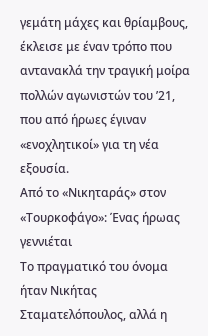γεμάτη μάχες και θρίαμβους, έκλεισε με έναν τρόπο που αντανακλά την τραγική μοίρα πολλών αγωνιστών του ’21, που από ήρωες έγιναν «ενοχλητικοί» για τη νέα εξουσία.
Από το «Νικηταράς» στον «Τουρκοφάγο»: Ένας ήρωας γεννιέται
Το πραγματικό του όνομα ήταν Νικήτας Σταματελόπουλος, αλλά η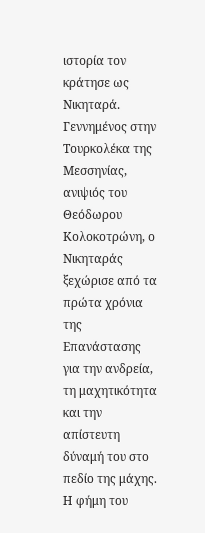ιστορία τον κράτησε ως Νικηταρά. Γεννημένος στην Τουρκολέκα της Μεσσηνίας, ανιψιός του Θεόδωρου Κολοκοτρώνη, ο Νικηταράς ξεχώρισε από τα πρώτα χρόνια της Επανάστασης για την ανδρεία, τη μαχητικότητα και την απίστευτη δύναμή του στο πεδίο της μάχης. Η φήμη του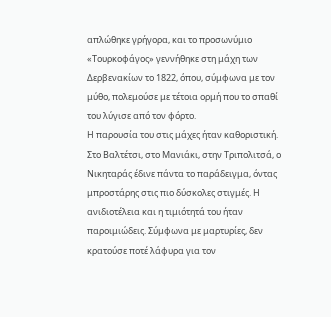απλώθηκε γρήγορα, και το προσωνύμιο «Τουρκοφάγος» γεννήθηκε στη μάχη των Δερβενακίων το 1822, όπου, σύμφωνα με τον μύθο, πολεμούσε με τέτοια ορμή που το σπαθί του λύγισε από τον φόρτο.
Η παρουσία του στις μάχες ήταν καθοριστική. Στο Βαλτέτσι, στο Μανιάκι, στην Τριπολιτσά, ο Νικηταράς έδινε πάντα το παράδειγμα, όντας μπροστάρης στις πιο δύσκολες στιγμές. Η ανιδιοτέλεια και η τιμιότητά του ήταν παροιμιώδεις. Σύμφωνα με μαρτυρίες, δεν κρατούσε ποτέ λάφυρα για τον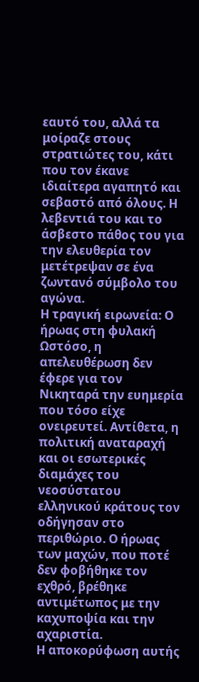εαυτό του, αλλά τα μοίραζε στους στρατιώτες του, κάτι που τον έκανε ιδιαίτερα αγαπητό και σεβαστό από όλους. Η λεβεντιά του και το άσβεστο πάθος του για την ελευθερία τον μετέτρεψαν σε ένα ζωντανό σύμβολο του αγώνα.
Η τραγική ειρωνεία: Ο ήρωας στη φυλακή
Ωστόσο, η απελευθέρωση δεν έφερε για τον Νικηταρά την ευημερία που τόσο είχε ονειρευτεί. Αντίθετα, η πολιτική αναταραχή και οι εσωτερικές διαμάχες του νεοσύστατου ελληνικού κράτους τον οδήγησαν στο περιθώριο. Ο ήρωας των μαχών, που ποτέ δεν φοβήθηκε τον εχθρό, βρέθηκε αντιμέτωπος με την καχυποψία και την αχαριστία.
Η αποκορύφωση αυτής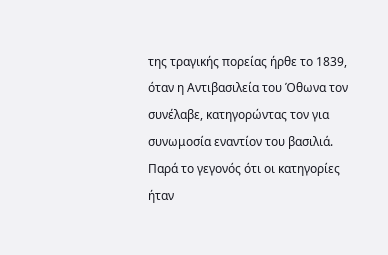της τραγικής πορείας ήρθε το 1839, όταν η Αντιβασιλεία του Όθωνα τον συνέλαβε, κατηγορώντας τον για συνωμοσία εναντίον του βασιλιά. Παρά το γεγονός ότι οι κατηγορίες ήταν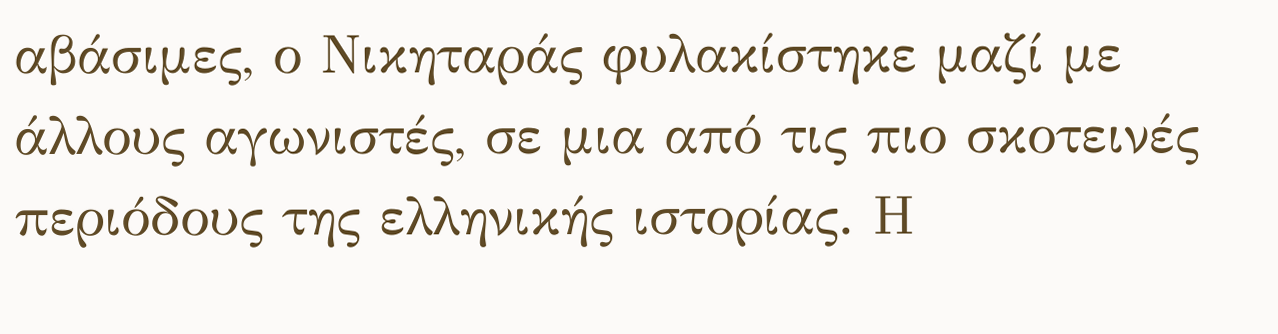αβάσιμες, ο Νικηταράς φυλακίστηκε μαζί με άλλους αγωνιστές, σε μια από τις πιο σκοτεινές περιόδους της ελληνικής ιστορίας. Η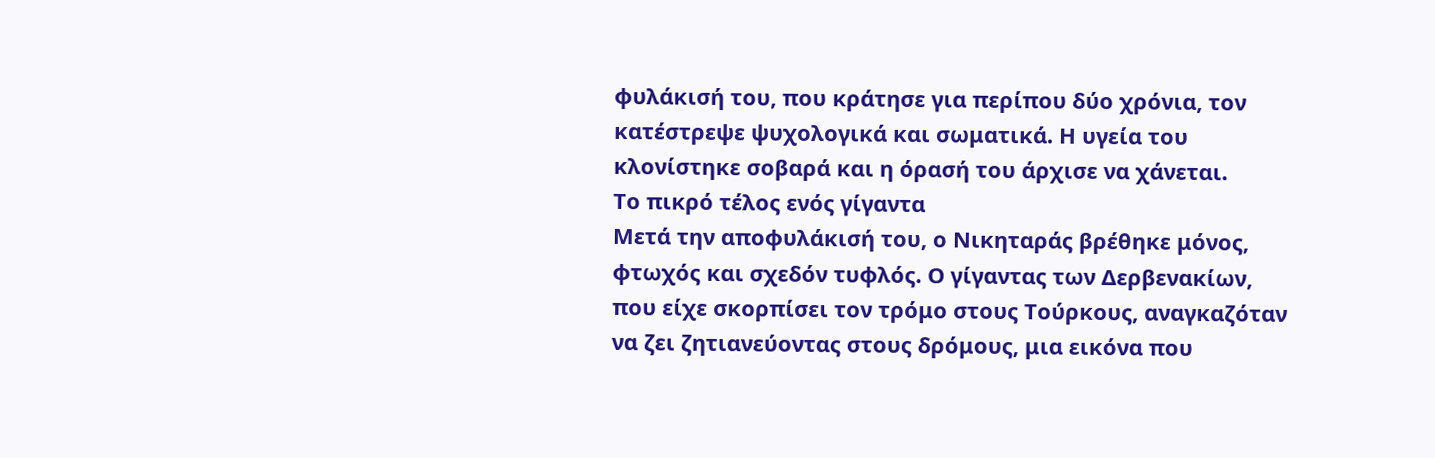φυλάκισή του, που κράτησε για περίπου δύο χρόνια, τον κατέστρεψε ψυχολογικά και σωματικά. Η υγεία του κλονίστηκε σοβαρά και η όρασή του άρχισε να χάνεται.
Το πικρό τέλος ενός γίγαντα
Μετά την αποφυλάκισή του, ο Νικηταράς βρέθηκε μόνος, φτωχός και σχεδόν τυφλός. Ο γίγαντας των Δερβενακίων, που είχε σκορπίσει τον τρόμο στους Τούρκους, αναγκαζόταν να ζει ζητιανεύοντας στους δρόμους, μια εικόνα που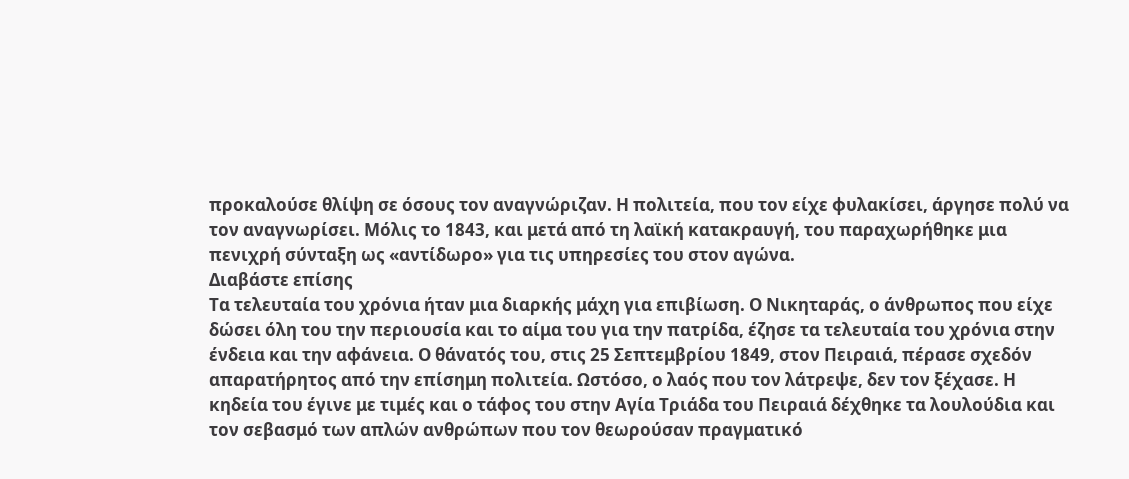προκαλούσε θλίψη σε όσους τον αναγνώριζαν. Η πολιτεία, που τον είχε φυλακίσει, άργησε πολύ να τον αναγνωρίσει. Μόλις το 1843, και μετά από τη λαϊκή κατακραυγή, του παραχωρήθηκε μια πενιχρή σύνταξη ως «αντίδωρο» για τις υπηρεσίες του στον αγώνα.
Διαβάστε επίσης
Τα τελευταία του χρόνια ήταν μια διαρκής μάχη για επιβίωση. Ο Νικηταράς, ο άνθρωπος που είχε δώσει όλη του την περιουσία και το αίμα του για την πατρίδα, έζησε τα τελευταία του χρόνια στην ένδεια και την αφάνεια. Ο θάνατός του, στις 25 Σεπτεμβρίου 1849, στον Πειραιά, πέρασε σχεδόν απαρατήρητος από την επίσημη πολιτεία. Ωστόσο, ο λαός που τον λάτρεψε, δεν τον ξέχασε. Η κηδεία του έγινε με τιμές και ο τάφος του στην Αγία Τριάδα του Πειραιά δέχθηκε τα λουλούδια και τον σεβασμό των απλών ανθρώπων που τον θεωρούσαν πραγματικό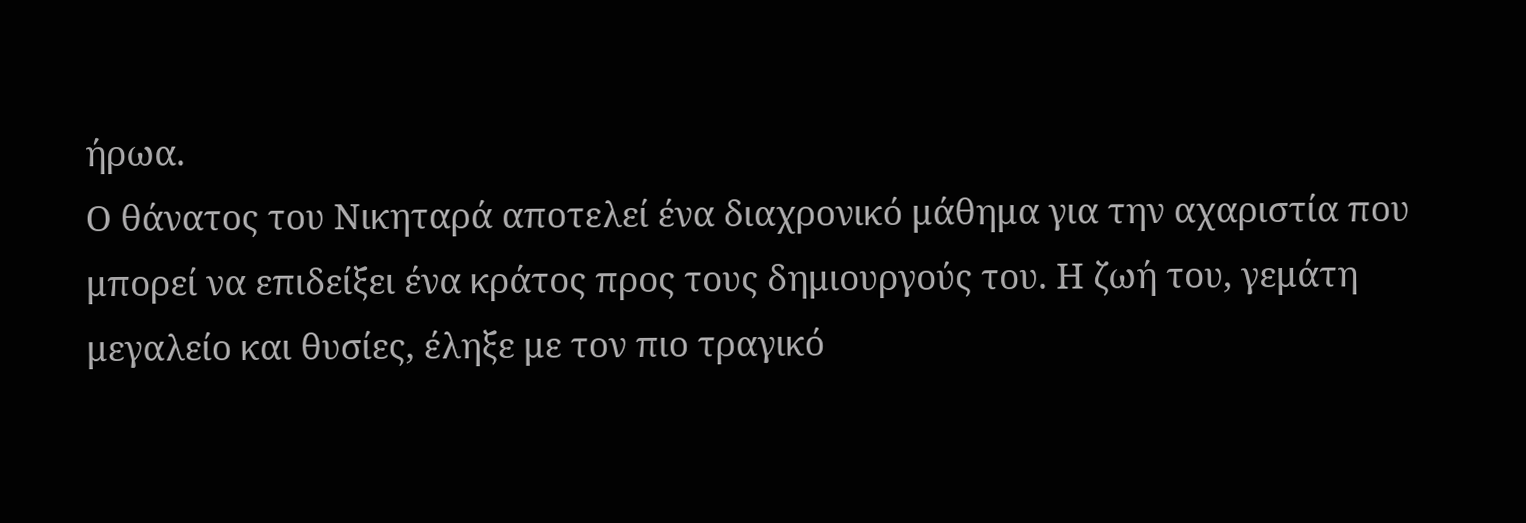ήρωα.
Ο θάνατος του Νικηταρά αποτελεί ένα διαχρονικό μάθημα για την αχαριστία που μπορεί να επιδείξει ένα κράτος προς τους δημιουργούς του. Η ζωή του, γεμάτη μεγαλείο και θυσίες, έληξε με τον πιο τραγικό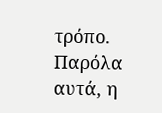τρόπο. Παρόλα αυτά, η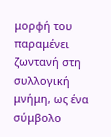μορφή του παραμένει ζωντανή στη συλλογική μνήμη, ως ένα σύμβολο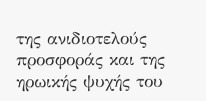της ανιδιοτελούς προσφοράς και της ηρωικής ψυχής του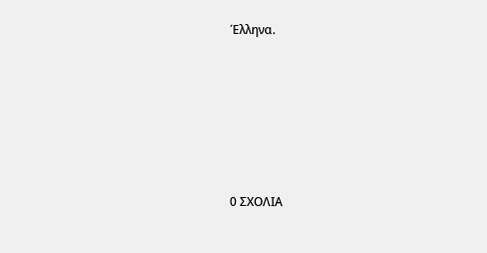Έλληνα.






0 ΣΧΟΛΙΑ